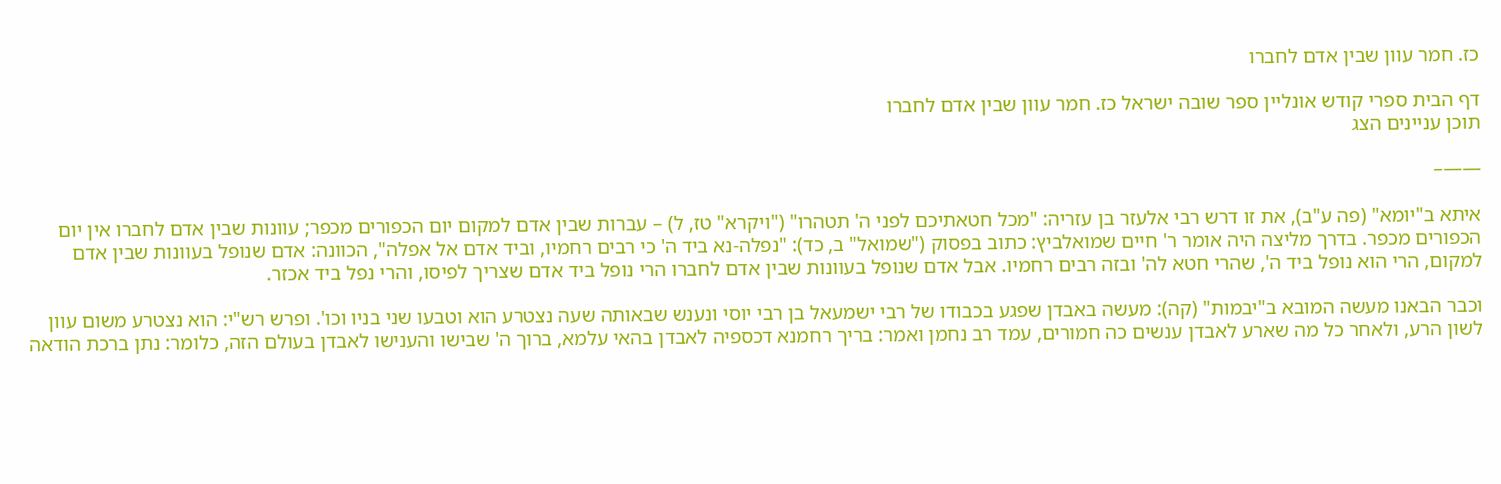כז. חמר עוון שבין אדם לחברו

דף הבית ספרי קודש אונליין ספר שובה ישראל כז. חמר עוון שבין אדם לחברו
תוכן עניינים הצג

——–

איתא ב"יומא" (פה ע"ב), את זו דרש רבי אלעזר בן עזריה: "מכל חטאתיכם לפני ה' תטהרו" ("ויקרא" טז, ל) – עברות שבין אדם למקום יום הכפורים מכפר; עוונות שבין אדם לחברו אין יום הכפורים מכפר. בדרך מליצה היה אומר ר' חיים שמואלביץ: כתוב בפסוק ("שמואל" ב, כד): "נפלה-נא ביד ה' כי רבים רחמיו, וביד אדם אל אפלה", הכוונה: אדם שנופל בעוונות שבין אדם למקום, הרי הוא נופל ביד ה', שהרי חטא לה' ובזה רבים רחמיו. אבל אדם שנופל בעוונות שבין אדם לחברו הרי נופל ביד אדם שצריך לפיסו, והרי נפל ביד אכזר.

וכבר הבאנו מעשה המובא ב"יבמות" (קה): מעשה באבדן שפגע בכבודו של רבי ישמעאל בן רבי יוסי ונענש שבאותה שעה נצטרע הוא וטבעו שני בניו וכו'. ופרש רש"י: הוא נצטרע משום עוון לשון הרע, ולאחר כל מה שארע לאבדן ענשים כה חמורים, עמד רב נחמן ואמר: בריך רחמנא דכספיה לאבדן בהאי עלמא, ברוך ה' שבישו והענישו לאבדן בעולם הזה, כלומר: נתן ברכת הודאה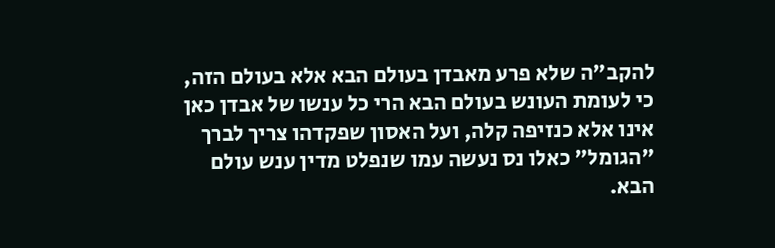להקב"ה שלא פרע מאבדן בעולם הבא אלא בעולם הזה, כי לעומת העונש בעולם הבא הרי כל ענשו של אבדן כאן אינו אלא כנזיפה קלה, ועל האסון שפקדהו צריך לברך "הגומל" כאלו נס נעשה עמו שנפלט מדין ענש עולם הבא.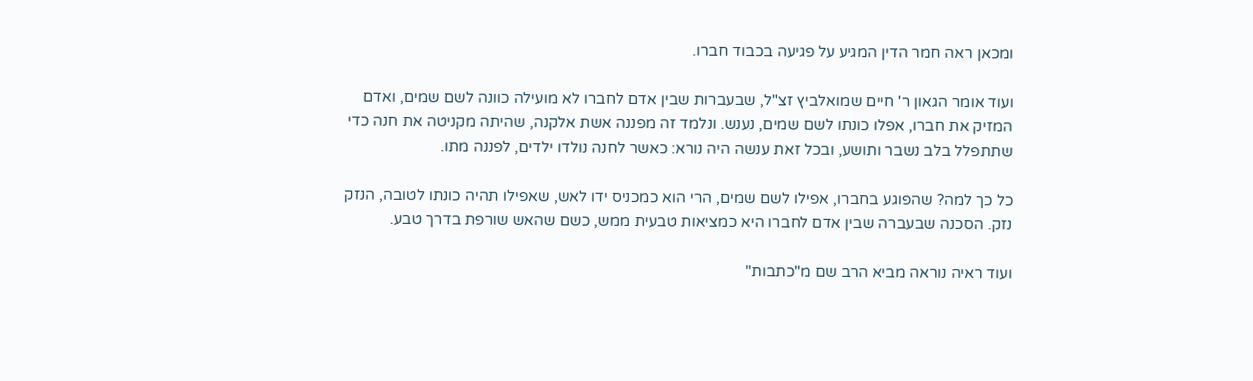ומכאן ראה חמר הדין המגיע על פגיעה בכבוד חברו.

ועוד אומר הגאון ר' חיים שמואלביץ זצ"ל, שבעברות שבין אדם לחברו לא מועילה כוונה לשם שמים, ואדם המזיק את חברו, אפלו כונתו לשם שמים, נענש. ונלמד זה מפננה אשת אלקנה, שהיתה מקניטה את חנה כדי שתתפלל בלב נשבר ותושע, ובכל זאת ענשה היה נורא: כאשר לחנה נולדו ילדים, לפננה מתו.

כל כך למה? שהפוגע בחברו, אפילו לשם שמים, הרי הוא כמכניס ידו לאש, שאפילו תהיה כונתו לטובה, הנזק נזק. הסכנה שבעברה שבין אדם לחברו היא כמציאות טבעית ממש, כשם שהאש שורפת בדרך טבע.

ועוד ראיה נוראה מביא הרב שם מ"כתבות"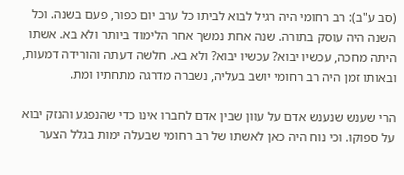(סב ע"ב): רב רחומי היה רגיל לבוא לביתו כל ערב יום כפור, פעם בשנה. וכל השנה היה עוסק בתורה. שנה אחת נמשך אחר הלימוד ביותר ולא בא. אשתו היתה מחכה, עכשיו יבוא? עכשיו יבוא? ולא בא. חלשה דעתה והורידה דמעות, ובאותו זמן היה רב רחומי יושב בעליה, נשברה מדרגה מתחתיו ומת.

הרי שענש שנענש אדם על עוון שבין אדם לחברו אינו כדי שהנפגע והנזק יבוא על ספוקו. וכי נוח היה כאן לאשתו של רב רחומי שבעלה ימות בגלל הצער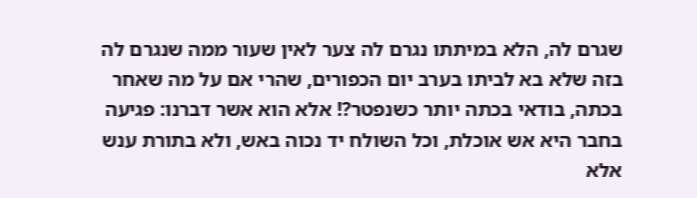שגרם לה, הלא במיתתו נגרם לה צער לאין שעור ממה שנגרם לה בזה שלא בא לביתו בערב יום הכפורים, שהרי אם על מה שאחר בכתה, בודאי בכתה יותר כשנפטר?! אלא הוא אשר דברנו: פגיעה בחבר היא אש אוכלת, וכל השולח יד נכוה באש, ולא בתורת ענש אלא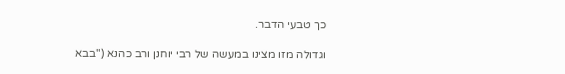כך טבעי הדבר.

וגדולה מזו מצינו במעשה של רבי יוחנן ורב כהנא ("בבא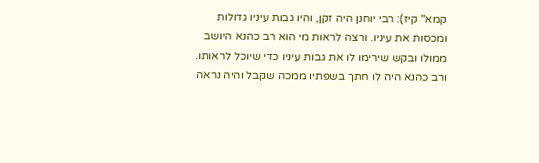קמא" קיז): רבי יוחנן היה זקן, והיו גבות עיניו גדולות ומכסות את עיניו. ורצה לראות מי הוא רב כהנא היושב ממולו ובקש שירימו לו את גבות עיניו כדי שיוכל לראותו. ורב כהנא היה לו חתך בשפתיו ממכה שקבל והיה נראה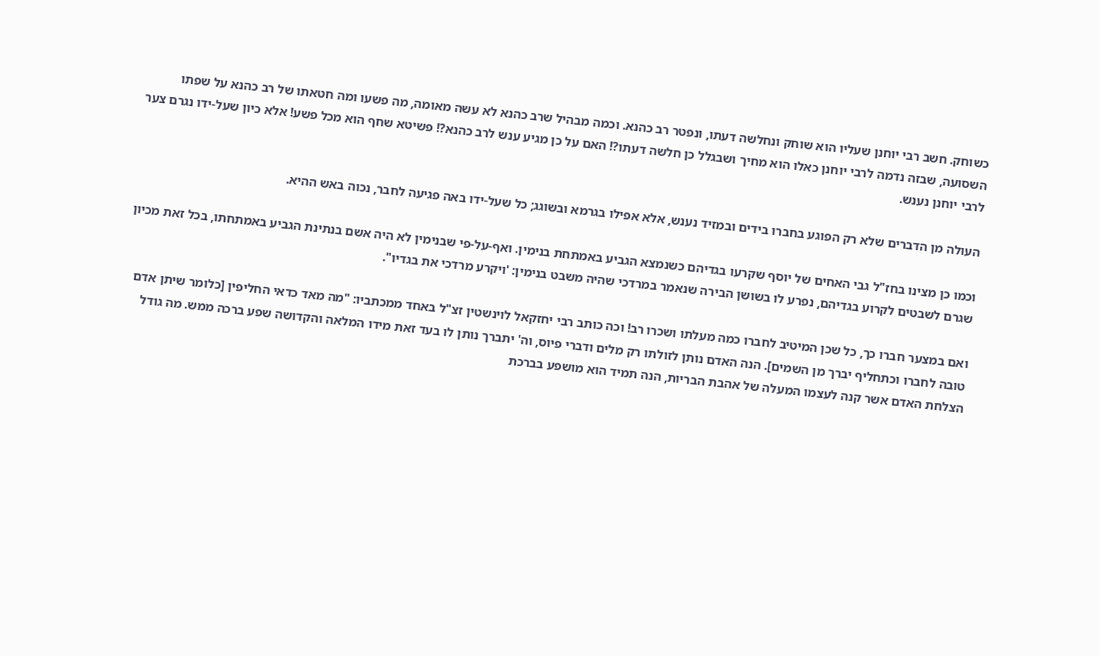כשוחק. חשב רבי יוחנן שעליו הוא שוחק ונחלשה דעתו, ונפטר רב כהנא. וכמה מבהיל שרב כהנא לא עשה מאומה, מה פשעו ומה חטאתו של רב כהנא על שפתו השסועה, שבזה נדמה לרבי יוחנן כאלו הוא מחיך ושבגלל כן חלשה דעתו?! האם על כן מגיע ענש לרב כהנא?! פשיטא שחף הוא מכל פשע! אלא כיון שעל-ידו נגרם צער לרבי יוחנן נענש.

העולה מן הדברים שלא רק הפוגע בחברו בידים ובמזיד נענש, אלא אפילו בגרמא ובשוגג; כל שעל-ידו באה פגיעה לחבר, נכוה באש ההיא.

וכמו כן מצינו בחז"ל גבי האחים של יוסף שקרעו בגדיהם כשנמצא הגביע באמתחת בנימין. ואף-על-פי שבנימין לא היה אשם בנתינת הגביע באמתחתו, בכל זאת מכיון שגרם לשבטים לקרוע בגדיהם, נפרע לו בשושן הבירה שנאמר במרדכי שהיה משבט בנימין: 'ויקרע מרדכי את בגדיו".

ואם במצער חברו כך, כל שכן המיטיב לחברו כמה מעלתו ושכרו רב! וכה כותב רבי יחזקאל לוינשטין זצ"ל באחד ממכתביו: "מה מאד כדאי החליפין [כלומר שיתן אדם טובה לחברו וכתחליף יברך מן השמים]. הנה האדם נותן לזולתו רק מלים ודברי פיוס, וה' יתברך נותן לו בעד זאת מידו המלאה והקדושה שפע ברכה ממש. מה גודל הצלחת האדם אשר קנה לעצמו המעלה של אהבת הבריות, הנה תמיד הוא מושפע בברכת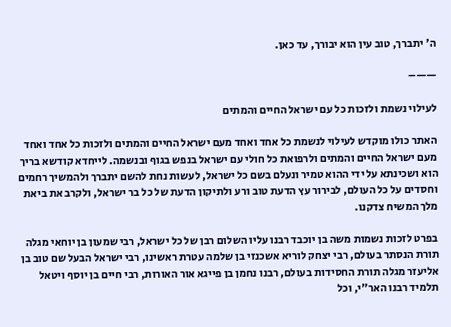ה' יתברך, טוב עין הוא יבורך, עד כאן.

——–

לעילוי נשמת ולזכות כל עם ישראל החיים והמתים

האתר כולו מוקדש לעילוי לנשמת כל אחד ואחד מעם ישראל החיים והמתים ולזכות כל אחד ואחד מעם ישראל החיים והמתים ולרפואת כל חולי עם ישראל בנפש בגוף ובנשמה. לייחדא קודשא בריך הוא ושכינתא על ידי ההוא טמיר ונעלם בשם כל ישראל, לעשות נחת להשם יתברך ולהמשיך רחמים וחסדים על כל העולם, לבירור עץ הדעת טוב ורע ולתיקון הדעת של כל בר ישראל, ולקרב את ביאת מלך המשיח צדקנו.

בפרט לזכות נשמות משה בן יוכבד רבנו עליו השלום רבן של כל ישראל, רבי שמעון בן יוחאי מגלה תורת הנסתר בעולם, רבי יצחק לוריא אשכנזי בן שלמה עטרת ראשינו, רבי ישראל הבעל שם טוב בן אליעזר מגלה תורת החסידות בעולם, רבנו נחמן בן פייגא אור האורות, רבי חיים בן יוסף ויטאל תלמיד רבנו האר"י, וכל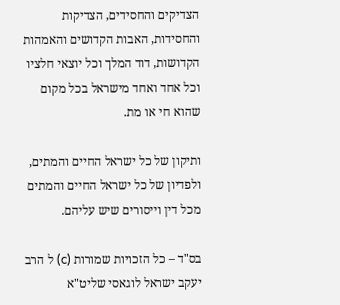הצדיקים והחסידים, הצדיקות והחסידות, האבות הקדושים והאמהות הקדושות, דוד המלך וכל יוצאי חלציו וכל אחד ואחד מישראל בכל מקום שהוא חי או מת.

ותיקון של כל ישראל החיים והמתים, ולפדיון של כל ישראל החיים והמתים מכל דין וייסורים שיש עליהם.

בס"ד – כל הזכויות שמורות (c) ל הרב יעקב ישראל לוגאסי שליט"א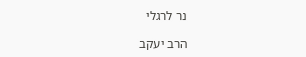נר לרגלי

הרב יעקב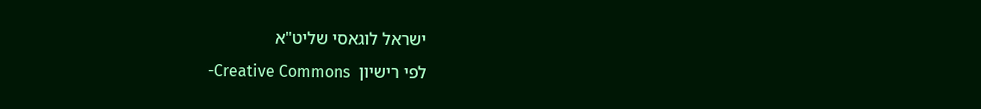ישראל לוגאסי שליט"א
לפי רישיון  Creative Commons-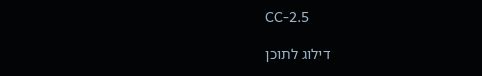CC-2.5

דילוג לתוכן